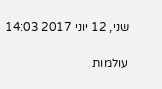שני, 12 יוני 2017 14:03

עולמות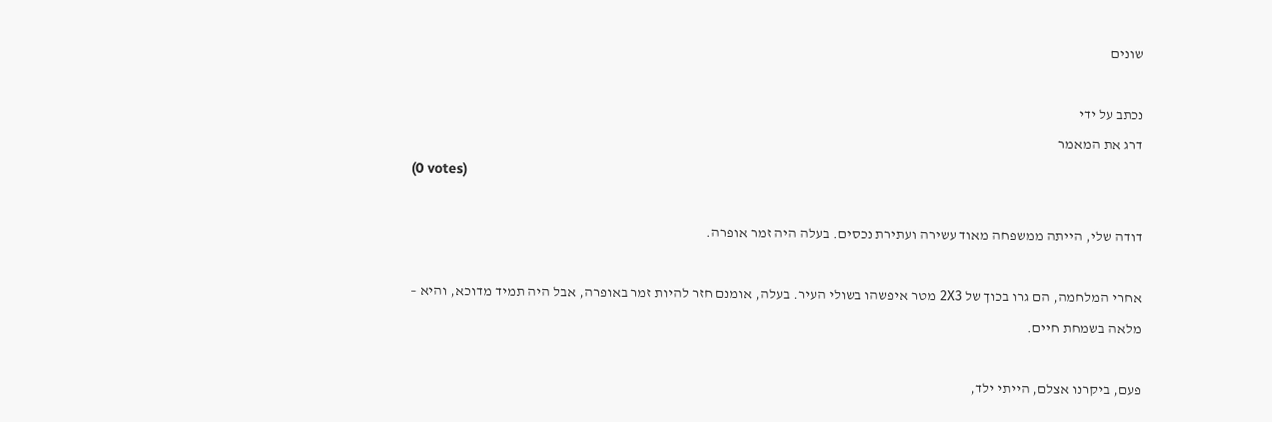שונים

נכתב על ידי
דרג את המאמר
(0 votes)

דודה שלי, הייתה ממשפחה מאוד עשירה ועתירת נכסים. בעלה היה זמר אופרה.

אחרי המלחמה, הם גרו בכוך של 2Х3 מטר איפשהו בשולי העיר. בעלה, אומנם חזר להיות זמר באופרה, אבל היה תמיד מדוכא, והיא – מלאה בשמחת חיים.

פעם, ביקרנו אצלם, הייתי ילד,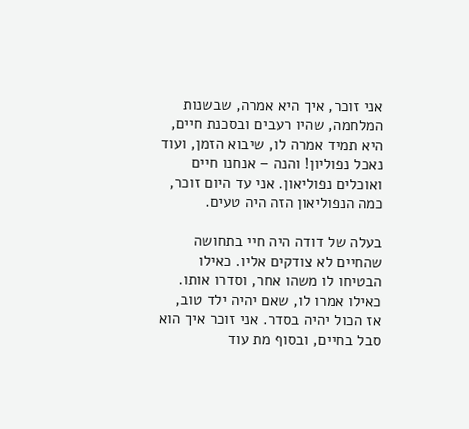אני זוכר, איך היא אמרה, שבשנות המלחמה, שהיו רעבים ובסכנת חיים, היא תמיד אמרה לו, שיבוא הזמן, ועוד נאכל נפוליון! והנה – אנחנו חיים ואוכלים נפוליאון. אני עד היום זוכר, כמה הנפוליאון הזה היה טעים.

בעלה של דודה היה חיי בתחושה שהחיים לא צודקים אליו. כאילו הבטיחו לו משהו אחר, וסדרו אותו. כאילו אמרו לו, שאם יהיה ילד טוב, אז הכול יהיה בסדר. אני זוכר איך הוא סבל בחיים, ובסוף מת עוד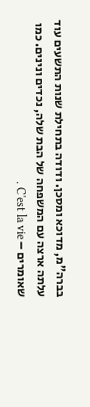בברה"מ, מדוכא ומסכן. ודודה בתחילת שנות התשעים עוד עלתה ארצה עם המשפחה של הבת שלה, נכדים ונינים. כמו שאומרים – C'est la vie .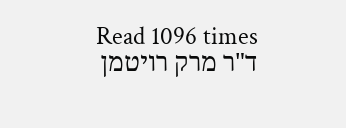Read 1096 times
ד"ר מרק רויטמן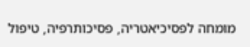מומחה לפסיכיאטריה, פסיכותרפיה, טיפול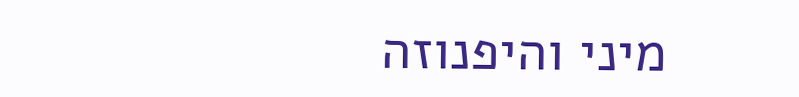מיני והיפנוזה